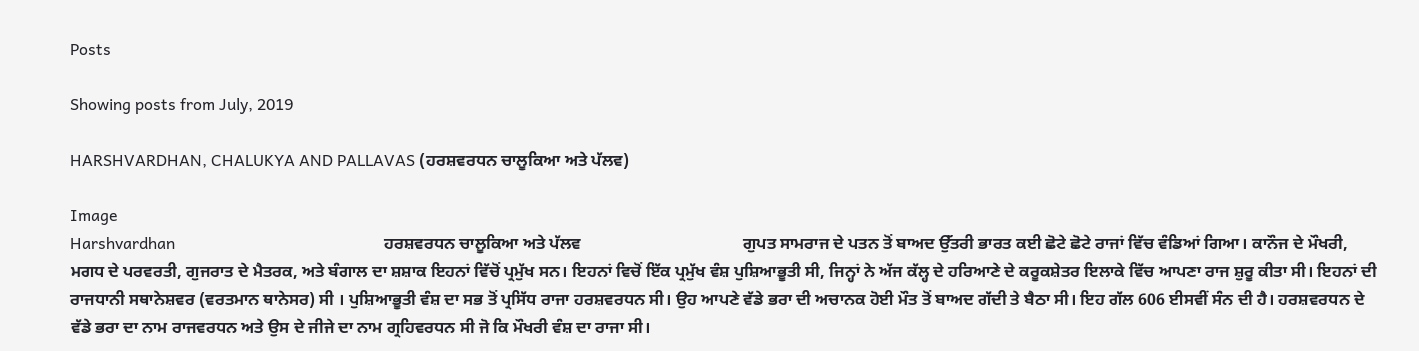Posts

Showing posts from July, 2019

HARSHVARDHAN, CHALUKYA AND PALLAVAS (ਹਰਸ਼ਵਰਧਨ ਚਾਲੂਕਿਆ ਅਤੇ ਪੱਲਵ)

Image
Harshvardhan                                                    ਹਰਸ਼ਵਰਧਨ ਚਾਲੂਕਿਆ ਅਤੇ ਪੱਲਵ                                       ਗੁਪਤ ਸਾਮਰਾਜ ਦੇ ਪਤਨ ਤੋਂ ਬਾਅਦ ਉੱਤਰੀ ਭਾਰਤ ਕਈ ਛੋਟੇ ਛੋਟੇ ਰਾਜਾਂ ਵਿੱਚ ਵੰਡਿਆਂ ਗਿਆ। ਕਾਨੌਜ ਦੇ ਮੌਖਰੀ, ਮਗਧ ਦੇ ਪਰਵਰਤੀ, ਗੁਜਰਾਤ ਦੇ ਮੈਤਰਕ, ਅਤੇ ਬੰਗਾਲ ਦਾ ਸ਼ਸ਼ਾਕ ਇਹਨਾਂ ਵਿੱਚੋਂ ਪ੍ਰਮੁੱਖ ਸਨ। ਇਹਨਾਂ ਵਿਚੋਂ ਇੱਕ ਪ੍ਰਮੁੱਖ ਵੰਸ਼ ਪੁਸ਼ਿਆਭੂਤੀ ਸੀ, ਜਿਨ੍ਹਾਂ ਨੇ ਅੱਜ ਕੱਲ੍ਹ ਦੇ ਹਰਿਆਣੇ ਦੇ ਕਰੂਕਸ਼ੇਤਰ ਇਲਾਕੇ ਵਿੱਚ ਆਪਣਾ ਰਾਜ ਸ਼ੁਰੂ ਕੀਤਾ ਸੀ। ਇਹਨਾਂ ਦੀ ਰਾਜਧਾਨੀ ਸਥਾਨੇਸ਼ਵਰ (ਵਰਤਮਾਨ ਥਾਨੇਸਰ) ਸੀ । ਪੁਸ਼ਿਆਭੂਤੀ ਵੰਸ਼ ਦਾ ਸਭ ਤੋਂ ਪ੍ਰਸਿੱਧ ਰਾਜਾ ਹਰਸ਼ਵਰਧਨ ਸੀ। ਉਹ ਆਪਣੇ ਵੱਡੇ ਭਰਾ ਦੀ ਅਚਾਨਕ ਹੋਈ ਮੌਤ ਤੋਂ ਬਾਅਦ ਗੱਦੀ ਤੇ ਬੈਠਾ ਸੀ। ਇਹ ਗੱਲ 606 ਈਸਵੀਂ ਸੰਨ ਦੀ ਹੈ। ਹਰਸ਼ਵਰਧਨ ਦੇ ਵੱਡੇ ਭਰਾ ਦਾ ਨਾਮ ਰਾਜਵਰਧਨ ਅਤੇ ਉਸ ਦੇ ਜੀਜੇ ਦਾ ਨਾਮ ਗ੍ਰਹਿਵਰਧਨ ਸੀ ਜੋ ਕਿ ਮੌਖਰੀ ਵੰਸ਼ ਦਾ ਰਾਜਾ ਸੀ।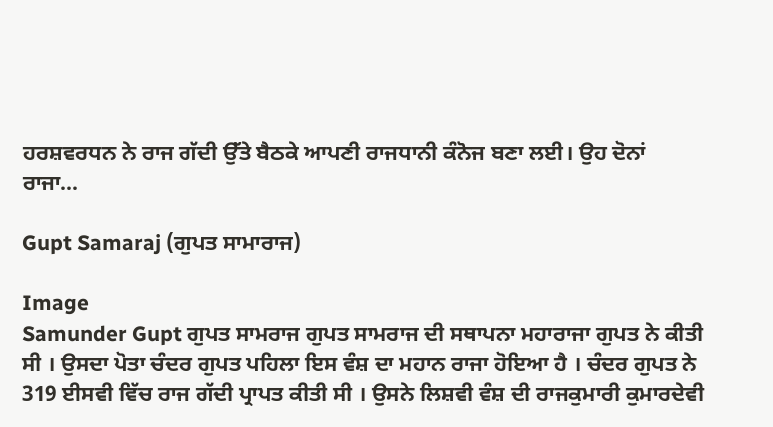ਹਰਸ਼ਵਰਧਨ ਨੇ ਰਾਜ ਗੱਦੀ ਉੱਤੇ ਬੈਠਕੇ ਆਪਣੀ ਰਾਜਧਾਨੀ ਕੰਨੋਜ ਬਣਾ ਲਈ। ਉਹ ਦੋਨਾਂ ਰਾਜਾ...

Gupt Samaraj (ਗੁਪਤ ਸਾਮਾਰਾਜ)

Image
Samunder Gupt ਗੁਪਤ ਸਾਮਰਾਜ ਗੁਪਤ ਸਾਮਰਾਜ ਦੀ ਸਥਾਪਨਾ ਮਹਾਰਾਜਾ ਗੁਪਤ ਨੇ ਕੀਤੀ ਸੀ । ਉਸਦਾ ਪੋਤਾ ਚੰਦਰ ਗੁਪਤ ਪਹਿਲਾ ਇਸ ਵੰਸ਼ ਦਾ ਮਹਾਨ ਰਾਜਾ ਹੋਇਆ ਹੈ । ਚੰਦਰ ਗੁਪਤ ਨੇ 319 ਈਸਵੀ ਵਿੱਚ ਰਾਜ ਗੱਦੀ ਪ੍ਰਾਪਤ ਕੀਤੀ ਸੀ । ਉਸਨੇ ਲਿਸ਼ਵੀ ਵੰਸ਼ ਦੀ ਰਾਜਕੁਮਾਰੀ ਕੁਮਾਰਦੇਵੀ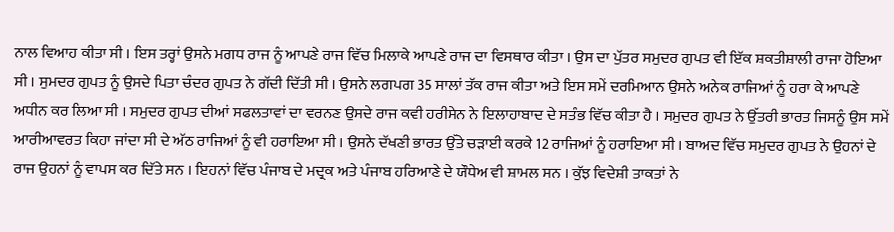ਨਾਲ ਵਿਆਹ ਕੀਤਾ ਸੀ । ਇਸ ਤਰ੍ਹਾਂ ਉਸਨੇ ਮਗਧ ਰਾਜ ਨੂੰ ਆਪਣੇ ਰਾਜ ਵਿੱਚ ਮਿਲਾਕੇ ਆਪਣੇ ਰਾਜ ਦਾ ਵਿਸਥਾਰ ਕੀਤਾ । ਉਸ ਦਾ ਪੁੱਤਰ ਸਮੁਦਰ ਗੁਪਤ ਵੀ ਇੱਕ ਸ਼ਕਤੀਸ਼ਾਲੀ ਰਾਜਾ ਹੋਇਆ ਸੀ । ਸੁਮਦਰ ਗੁਪਤ ਨੂੰ ਉਸਦੇ ਪਿਤਾ ਚੰਦਰ ਗੁਪਤ ਨੇ ਗੱਦੀ ਦਿੱਤੀ ਸੀ । ਉਸਨੇ ਲਗਪਗ 35 ਸਾਲਾਂ ਤੱਕ ਰਾਜ ਕੀਤਾ ਅਤੇ ਇਸ ਸਮੇਂ ਦਰਮਿਆਨ ਉਸਨੇ ਅਨੇਕ ਰਾਜਿਆਂ ਨੂੰ ਹਰਾ ਕੇ ਆਪਣੇ ਅਧੀਨ ਕਰ ਲਿਆ ਸੀ । ਸਮੁਦਰ ਗੁਪਤ ਦੀਆਂ ਸਫਲਤਾਵਾਂ ਦਾ ਵਰਨਣ ਉਸਦੇ ਰਾਜ ਕਵੀ ਹਰੀਸੇਨ ਨੇ ਇਲਾਹਾਬਾਦ ਦੇ ਸਤੰਭ ਵਿੱਚ ਕੀਤਾ ਹੈ । ਸਮੁਦਰ ਗੁਪਤ ਨੇ ਉੱਤਰੀ ਭਾਰਤ ਜਿਸਨੂੰ ਉਸ ਸਮੇਂ ਆਰੀਆਵਰਤ ਕਿਹਾ ਜਾਂਦਾ ਸੀ ਦੇ ਅੱਠ ਰਾਜਿਆਂ ਨੂੰ ਵੀ ਹਰਾਇਆ ਸੀ । ਉਸਨੇ ਦੱਖਣੀ ਭਾਰਤ ਉੱਤੇ ਚੜਾਈ ਕਰਕੇ 12 ਰਾਜਿਆਂ ਨੂੰ ਹਰਾਇਆ ਸੀ । ਬਾਅਦ ਵਿੱਚ ਸਮੁਦਰ ਗੁਪਤ ਨੇ ਉਹਨਾਂ ਦੇ ਰਾਜ ਉਹਨਾਂ ਨੂੰ ਵਾਪਸ ਕਰ ਦਿੱਤੇ ਸਨ । ਇਹਨਾਂ ਵਿੱਚ ਪੰਜਾਬ ਦੇ ਮਦ੍ਰਕ ਅਤੇ ਪੰਜਾਬ ਹਰਿਆਣੇ ਦੇ ਯੌਧੇਅ ਵੀ ਸ਼ਾਮਲ ਸਨ । ਕੁੱਝ ਵਿਦੇਸ਼ੀ ਤਾਕਤਾਂ ਨੇ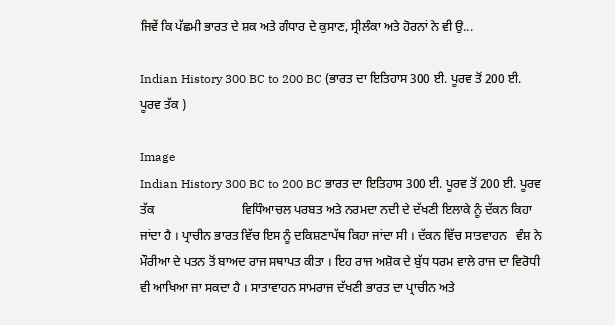ਜਿਵੇਂ ਕਿ ਪੱਛਮੀ ਭਾਰਤ ਦੇ ਸ਼ਕ ਅਤੇ ਗੰਧਾਰ ਦੇ ਕੁਸਾਣ, ਸ੍ਰੀਲੰਕਾ ਅਤੇ ਹੋਰਨਾਂ ਨੇ ਵੀ ਉ...

Indian History 300 BC to 200 BC (ਭਾਰਤ ਦਾ ਇਤਿਹਾਸ 300 ਈ. ਪੂਰਵ ਤੋਂ 200 ਈ. ਪੂਰਵ ਤੱਕ )

Image
Indian History 300 BC to 200 BC ਭਾਰਤ ਦਾ ਇਤਿਹਾਸ 300 ਈ. ਪੂਰਵ ਤੋਂ 200 ਈ. ਪੂਰਵ ਤੱਕ                            ਵਿਧਿੰਆਚਲ ਪਰਬਤ ਅਤੇ ਨਰਮਦਾ ਨਦੀ ਦੇ ਦੱਖਣੀ ਇਲਾਕੇ ਨੂੰ ਦੱਕਨ ਕਿਹਾ ਜਾਂਦਾ ਹੈ । ਪ੍ਰਾਚੀਨ ਭਾਰਤ ਵਿੱਚ ਇਸ ਨੂੰ ਦਕਿਸ਼ਣਾਪੱਥ ਕਿਹਾ ਜਾਂਦਾ ਸੀ । ਦੱਕਨ ਵਿੱਚ ਸਾਤਵਾਹਨ   ਵੰਸ਼ ਨੇ ਮੌਰੀਆ ਦੇ ਪਤਨ ਤੋਂ ਬਾਅਦ ਰਾਜ ਸਥਾਪਤ ਕੀਤਾ । ਇਹ ਰਾਜ ਅਸ਼ੋਕ ਦੇ ਬੁੱਧ ਧਰਮ ਵਾਲੇ ਰਾਜ ਦਾ ਵਿਰੋਧੀ ਵੀ ਆਖਿਆ ਜਾ ਸਕਦਾ ਹੈ । ਸਾਤਾਵਾਹਨ ਸਾਮਰਾਜ ਦੱਖਣੀ ਭਾਰਤ ਦਾ ਪ੍ਰਾਚੀਨ ਅਤੇ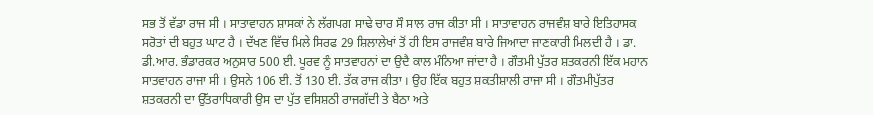ਸਭ ਤੋਂ ਵੱਡਾ ਰਾਜ ਸੀ । ਸਾਤਾਵਾਹਨ ਸ਼ਾਸਕਾਂ ਨੇ ਲੱਗਪਗ ਸਾਢੇ ਚਾਰ ਸੌ ਸਾਲ ਰਾਜ ਕੀਤਾ ਸੀ । ਸਾਤਾਵਾਹਨ ਰਾਜਵੰਸ਼ ਬਾਰੇ ਇਤਿਹਾਸਕ ਸਰੋਤਾਂ ਦੀ ਬਹੁਤ ਘਾਟ ਹੈ । ਦੱਖਣ ਵਿੱਚ ਮਿਲੇ ਸਿਰਫ 29 ਸ਼ਿਲਾਲੇਖਾਂ ਤੋਂ ਹੀ ਇਸ ਰਾਜਵੰਸ਼ ਬਾਰੇ ਜਿਆਦਾ ਜਾਣਕਾਰੀ ਮਿਲਦੀ ਹੈ । ਡਾ. ਡੀ.ਆਰ. ਭੰਡਾਰਕਰ ਅਨੁਸਾਰ 500 ਈ. ਪੂਰਵ ਨੂੰ ਸਾਤਵਾਹਨਾਂ ਦਾ ਉਦੈ ਕਾਲ ਮੰਨਿਆ ਜਾਂਦਾ ਹੈ । ਗੌਤਮੀ ਪੁੱਤਰ ਸ਼ਤਕਰਨੀ ਇੱਕ ਮਹਾਨ ਸਾਤਵਾਹਨ ਰਾਜਾ ਸੀ । ਉਸਨੇ 106 ਈ. ਤੋਂ 130 ਈ. ਤੱਕ ਰਾਜ ਕੀਤਾ । ਉਹ ਇੱਕ ਬਹੁਤ ਸ਼ਕਤੀਸ਼ਾਲੀ ਰਾਜਾ ਸੀ । ਗੌਤਮੀਪੁੱਤਰ ਸ਼ਤਕਰਨੀ ਦਾ ਉੱਤਰਾਧਿਕਾਰੀ ਉਸ ਦਾ ਪੁੱਤ ਵਸਿਸ਼ਠੀ ਰਾਜਗੱਦੀ ਤੇ ਬੈਠਾ ਅਤੇ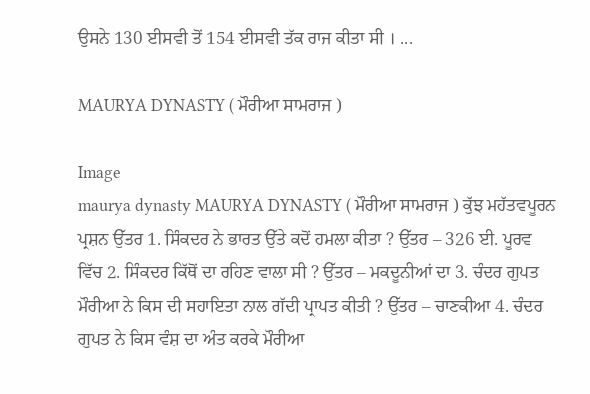ਉਸਨੇ 130 ਈਸਵੀ ਤੋਂ 154 ਈਸਵੀ ਤੱਕ ਰਾਜ ਕੀਤਾ ਸੀ । ...

MAURYA DYNASTY ( ਮੌਰੀਆ ਸਾਮਰਾਜ )

Image
maurya dynasty MAURYA DYNASTY ( ਮੌਰੀਆ ਸਾਮਰਾਜ ) ਕੁੱਝ ਮਹੱਤਵਪੂਰਨ ਪ੍ਰਸ਼ਨ ਉੱਤਰ 1. ਸਿੰਕਦਰ ਨੇ ਭਾਰਤ ਉੱਤੇ ਕਦੋਂ ਹਮਲਾ ਕੀਤਾ ? ਉੱਤਰ – 326 ਈ. ਪੂਰਵ ਵਿੱਚ 2. ਸਿੰਕਦਰ ਕਿੱਥੋਂ ਦਾ ਰਹਿਣ ਵਾਲਾ ਸੀ ? ਉੱਤਰ – ਮਕਦੂਨੀਆਂ ਦਾ 3. ਚੰਦਰ ਗੁਪਤ ਮੌਰੀਆ ਨੇ ਕਿਸ ਦੀ ਸਹਾਇਤਾ ਨਾਲ ਗੱਦੀ ਪ੍ਰਾਪਤ ਕੀਤੀ ? ਉੱਤਰ – ਚਾਣਕੀਆ 4. ਚੰਦਰ ਗੁਪਤ ਨੇ ਕਿਸ ਵੰਸ਼ ਦਾ ਅੰਤ ਕਰਕੇ ਮੌਰੀਆ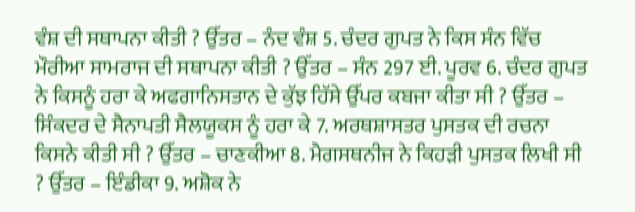ਵੰਸ਼ ਦੀ ਸਥਾਪਨਾ ਕੀਤੀ ? ਉੱਤਰ – ਨੰਦ ਵੰਸ਼ 5. ਚੰਦਰ ਗੁਪਤ ਨੇ ਕਿਸ ਸੰਨ ਵਿੱਚ ਮੌਰੀਆ ਸਾਮਰਾਜ ਦੀ ਸਥਾਪਨਾ ਕੀਤੀ ? ਉੱਤਰ – ਸੰਨ 297 ਈ. ਪੂਰਵ 6. ਚੰਦਰ ਗੁਪਤ ਨੇ ਕਿਸਨੂੰ ਹਰਾ ਕੇ ਅਫਗਾਨਿਸਤਾਨ ਦੇ ਕੁੱਝ ਹਿੱਸੇ ਉੱਪਰ ਕਬਜਾ ਕੀਤਾ ਸੀ ? ਉੱਤਰ – ਸਿੰਕਦਰ ਦੇ ਸੈਨਾਪਤੀ ਸੈਲਯੂਕਸ ਨੂੰ ਹਰਾ ਕੇ 7. ਅਰਥਸ਼ਾਸਤਰ ਪੁਸਤਕ ਦੀ ਰਚਨਾ ਕਿਸਨੇ ਕੀਤੀ ਸੀ ? ਉੱਤਰ – ਚਾਣਕੀਆ 8. ਮੈਗਸਥਨੀਜ ਨੇ ਕਿਹੜੀ ਪੁਸਤਕ ਲਿਖੀ ਸੀ ? ਉੱਤਰ – ਇੰਡੀਕਾ 9. ਅਸ਼ੋਕ ਨੇ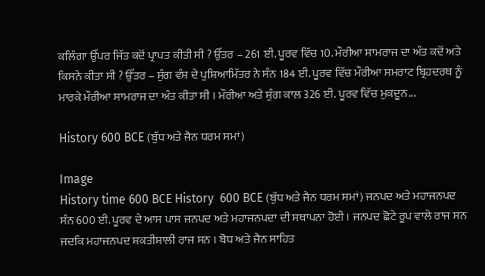ਕਲਿੰਗਾ ਉੱਪਰ ਜਿੱਤ ਕਦੋਂ ਪ੍ਰਾਪਤ ਕੀਤੀ ਸੀ ? ਉੱਤਰ – 261 ਈ. ਪੂਰਵ ਵਿੱਚ 10. ਮੌਰੀਆ ਸਾਮਰਾਜ ਦਾ ਅੰਤ ਕਦੋਂ ਅਤੇ ਕਿਸਨੇ ਕੀਤਾ ਸੀ ? ਉੱਤਰ – ਸੁੰਗ ਵੰਸ਼ ਦੇ ਪੁਸ਼ਿਆਮਿੱਤਰ ਨੇ ਸੰਨ 184 ਈ. ਪੂਰਵ ਵਿੱਚ ਮੌਰੀਆ ਸਮਰਾਟ ਬ੍ਰਿਹਦਰਥ ਨੂੰ ਮਾਰਕੇ ਮੌਰੀਆ ਸਾਮਰਾਜ ਦਾ ਅੰਤ ਕੀਤਾ ਸੀ । ਮੌਰੀਆ ਅਤੇ ਸ਼ੁੰਗ ਕਾਲ 326 ਈ. ਪੂਰਵ ਵਿੱਚ ਮੁਕਦੂਨ...

History 600 BCE (ਬੁੱਧ ਅਤੇ ਜੈਨ ਧਰਮ ਸਮਾਂ)

Image
History time 600 BCE History  600 BCE (ਬੁੱਧ ਅਤੇ ਜੈਨ ਧਰਮ ਸਮਾਂ) ਜਨਪਦ ਅਤੇ ਮਹਾਜਨਪਦ ਸੰਨ 600 ਈ. ਪੂਰਵ ਦੇ ਆਸ ਪਾਸ ਜਨਪਦ ਅਤੇ ਮਹਾਜਨਪਦਾ ਦੀ ਸਥਾਪਨਾ ਹੋਈ । ਜਨਪਦ ਛੋਟੇ ਰੂਪ ਵਾਲੇ ਰਾਜ ਸਨ ਜਦਕਿ ਮਹਾਜਨਪਦ ਸ਼ਕਤੀਸ਼ਾਲੀ ਰਾਜ ਸਨ । ਬੋਧ ਅਤੇ ਜੈਨ ਸਾਹਿਤ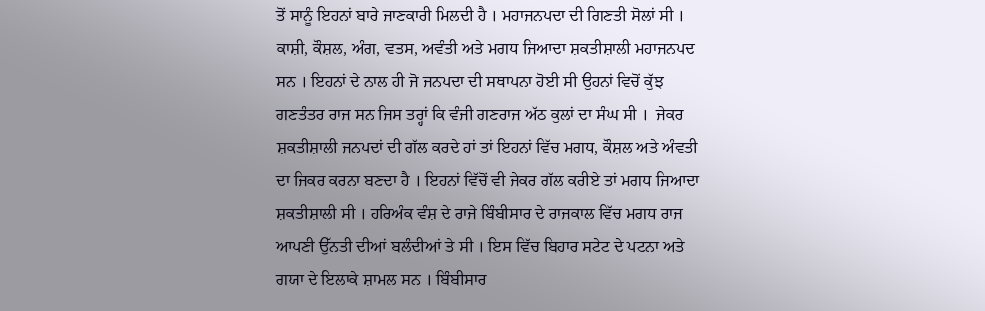ਤੋਂ ਸਾਨੂੰ ਇਹਨਾਂ ਬਾਰੇ ਜਾਣਕਾਰੀ ਮਿਲਦੀ ਹੈ । ਮਹਾਜਨਪਦਾ ਦੀ ਗਿਣਤੀ ਸੋਲਾਂ ਸੀ । ਕਾਸ਼ੀ, ਕੌਸ਼ਲ, ਅੰਗ, ਵਤਸ, ਅਵੰਤੀ ਅਤੇ ਮਗਧ ਜਿਆਦਾ ਸ਼ਕਤੀਸ਼ਾਲੀ ਮਹਾਜਨਪਦ ਸਨ । ਇਹਨਾਂ ਦੇ ਨਾਲ ਹੀ ਜੋ ਜਨਪਦਾ ਦੀ ਸਥਾਪਨਾ ਹੋਈ ਸੀ ਉਹਨਾਂ ਵਿਚੋਂ ਕੁੱਝ ਗਣਤੰਤਰ ਰਾਜ ਸਨ ਜਿਸ ਤਰ੍ਹਾਂ ਕਿ ਵੰਜੀ ਗਣਰਾਜ ਅੱਠ ਕੁਲਾਂ ਦਾ ਸੰਘ ਸੀ ।  ਜੇਕਰ ਸ਼ਕਤੀਸ਼ਾਲੀ ਜਨਪਦਾਂ ਦੀ ਗੱਲ ਕਰਦੇ ਹਾਂ ਤਾਂ ਇਹਨਾਂ ਵਿੱਚ ਮਗਧ, ਕੌਸ਼ਲ ਅਤੇ ਅੰਵਤੀ ਦਾ ਜਿਕਰ ਕਰਨਾ ਬਣਦਾ ਹੈ । ਇਹਨਾਂ ਵਿੱਚੋਂ ਵੀ ਜੇਕਰ ਗੱਲ ਕਰੀਏ ਤਾਂ ਮਗਧ ਜਿਆਦਾ ਸ਼ਕਤੀਸ਼ਾਲੀ ਸੀ । ਹਰਿਅੰਕ ਵੰਸ਼ ਦੇ ਰਾਜੇ ਬਿੰਬੀਸਾਰ ਦੇ ਰਾਜਕਾਲ ਵਿੱਚ ਮਗਧ ਰਾਜ ਆਪਣੀ ਉੱਨਤੀ ਦੀਆਂ ਬਲੰਦੀਆਂ ਤੇ ਸੀ । ਇਸ ਵਿੱਚ ਬਿਹਾਰ ਸਟੇਟ ਦੇ ਪਟਨਾ ਅਤੇ ਗਯਾ ਦੇ ਇਲਾਕੇ ਸ਼ਾਮਲ ਸਨ । ਬਿੰਬੀਸਾਰ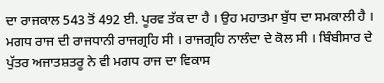ਦਾ ਰਾਜਕਾਲ 543 ਤੋਂ 492 ਈ. ਪੂਰਵ ਤੱਕ ਦਾ ਹੈ । ਉਹ ਮਹਾਤਮਾ ਬੁੱਧ ਦਾ ਸਮਕਾਲੀ ਹੈ । ਮਗਧ ਰਾਜ ਦੀ ਰਾਜਧਾਨੀ ਰਾਜਗ੍ਰਹਿ ਸੀ । ਰਾਜਗ੍ਰਹਿ ਨਾਲੰਦਾ ਦੇ ਕੋਲ ਸੀ । ਬਿੰਬੀਸਾਰ ਦੇ ਪੁੱਤਰ ਅਜਾਤਸ਼ਤਰੂ ਨੇ ਵੀ ਮਗਧ ਰਾਜ ਦਾ ਵਿਕਾਸ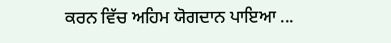ਕਰਨ ਵਿੱਚ ਅਹਿਮ ਯੋਗਦਾਨ ਪਾਇਆ ...